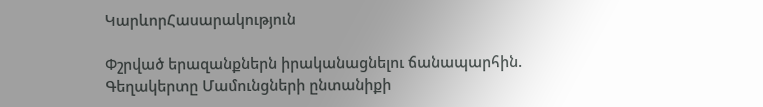ԿարևորՀասարակություն

Փշրված երազանքներն իրականացնելու ճանապարհին.  Գեղակերտը Մամունցների ընտանիքի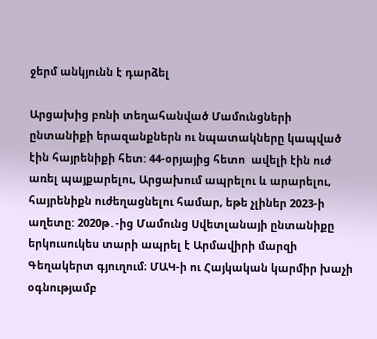ջերմ անկյունն է դարձել

Արցախից բռնի տեղահանված Մամունցների ընտանիքի երազանքներն ու նպատակները կապված էին հայրենիքի հետ: 44-օրյայից հետո  ավելի էին ուժ առել պայքարելու, Արցախում ապրելու և արարելու, հայրենիքն ուժեղացնելու համար, եթե չլիներ 2023-ի  աղետը: 2020թ․-ից Մամունց Սվետլանայի ընտանիքը  երկուսուկես տարի ապրել է Արմավիրի մարզի  Գեղակերտ գյուղում։ ՄԱԿ-ի ու Հայկական կարմիր խաչի օգնությամբ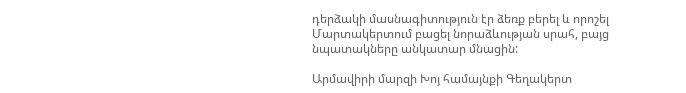դերձակի մասնագիտություն էր ձեռք բերել և որոշել Մարտակերտում բացել նորաձևության սրահ, բայց նպատակները անկատար մնացին:

Արմավիրի մարզի Խոյ համայնքի Գեղակերտ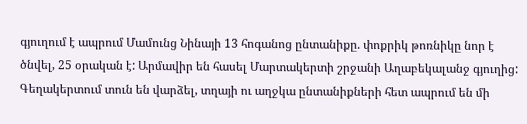գյուղում է ապրում Մամունց Նինայի 13 հոգանոց ընտանիքը. փոքրիկ թոռնիկը նոր է ծնվել, 25 օրական է: Արմավիր են հասել Մարտակերտի շրջանի Աղաբեկալանջ գյուղից: Գեղակերտում տուն են վարձել, տղայի ու աղջկա ընտանիքների հետ ապրում են մի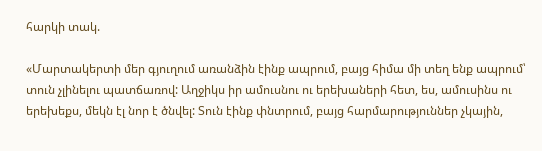հարկի տակ.

«Մարտակերտի մեր գյուղում առանձին էինք ապրում, բայց հիմա մի տեղ ենք ապրում՝ տուն չլինելու պատճառով: Աղջիկս իր ամուսնու ու երեխաների հետ, ես, ամուսինս ու երեխեքս, մեկն էլ նոր է ծնվել: Տուն էինք փնտրում, բայց հարմարություններ չկային,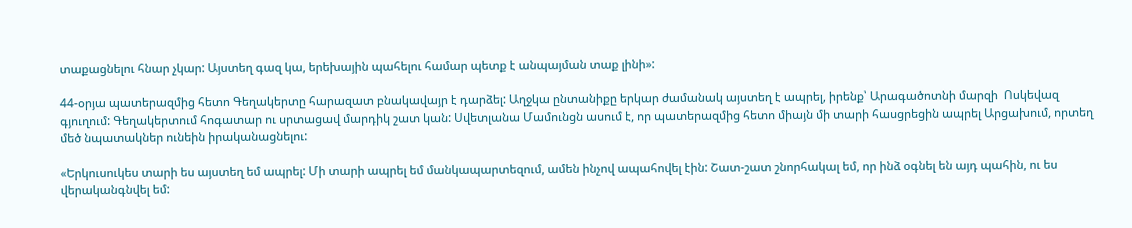տաքացնելու հնար չկար: Այստեղ գազ կա, երեխային պահելու համար պետք է անպայման տաք լինի»:

44-օրյա պատերազմից հետո Գեղակերտը հարազատ բնակավայր է դարձել: Աղջկա ընտանիքը երկար ժամանակ այստեղ է ապրել, իրենք՝ Արագածոտնի մարզի  Ոսկեվազ գյուղում: Գեղակերտում հոգատար ու սրտացավ մարդիկ շատ կան: Սվետլանա Մամունցն ասում է, որ պատերազմից հետո միայն մի տարի հասցրեցին ապրել Արցախում, որտեղ մեծ նպատակներ ունեին իրականացնելու:

«Երկուսուկես տարի ես այստեղ եմ ապրել: Մի տարի ապրել եմ մանկապարտեզում, ամեն ինչով ապահովել էին: Շատ-շատ շնորհակալ եմ, որ ինձ օգնել են այդ պահին, ու ես վերականգնվել եմ: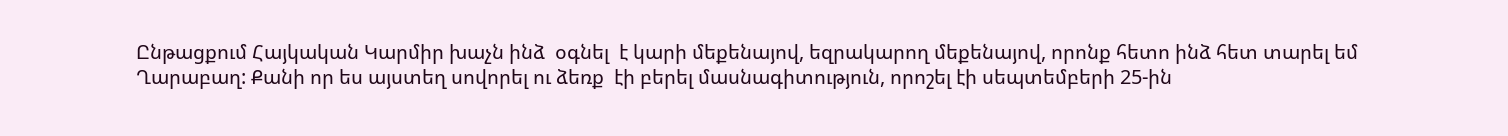Ընթացքում Հայկական Կարմիր խաչն ինձ  օգնել  է կարի մեքենայով, եզրակարող մեքենայով, որոնք հետո ինձ հետ տարել եմ Ղարաբաղ: Քանի որ ես այստեղ սովորել ու ձեռք  էի բերել մասնագիտություն, որոշել էի սեպտեմբերի 25-ին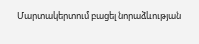Մարտակերտում բացել նորաձևության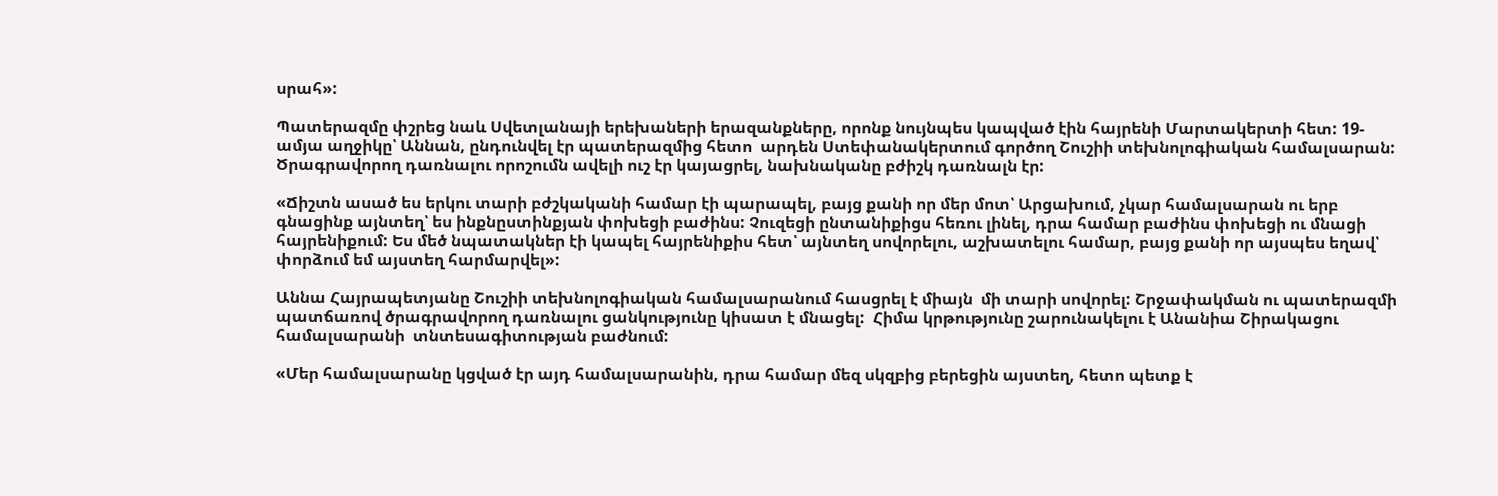սրահ»:

Պատերազմը փշրեց նաև Սվետլանայի երեխաների երազանքները, որոնք նույնպես կապված էին հայրենի Մարտակերտի հետ: 19-ամյա աղջիկը՝ Աննան, ընդունվել էր պատերազմից հետո  արդեն Ստեփանակերտում գործող Շուշիի տեխնոլոգիական համալսարան: Ծրագրավորող դառնալու որոշումն ավելի ուշ էր կայացրել, նախնականը բժիշկ դառնալն էր:

«Ճիշտն ասած ես երկու տարի բժշկականի համար էի պարապել, բայց քանի որ մեր մոտ՝ Արցախում, չկար համալսարան ու երբ գնացինք այնտեղ՝ ես ինքնըստինքյան փոխեցի բաժինս: Չուզեցի ընտանիքիցս հեռու լինել, դրա համար բաժինս փոխեցի ու մնացի հայրենիքում: Ես մեծ նպատակներ էի կապել հայրենիքիս հետ՝ այնտեղ սովորելու, աշխատելու համար, բայց քանի որ այսպես եղավ՝ փորձում եմ այստեղ հարմարվել»:

Աննա Հայրապետյանը Շուշիի տեխնոլոգիական համալսարանում հասցրել է միայն  մի տարի սովորել: Շրջափակման ու պատերազմի պատճառով ծրագրավորող դառնալու ցանկությունը կիսատ է մնացել:  Հիմա կրթությունը շարունակելու է Անանիա Շիրակացու համալսարանի  տնտեսագիտության բաժնում:

«Մեր համալսարանը կցված էր այդ համալսարանին, դրա համար մեզ սկզբից բերեցին այստեղ, հետո պետք է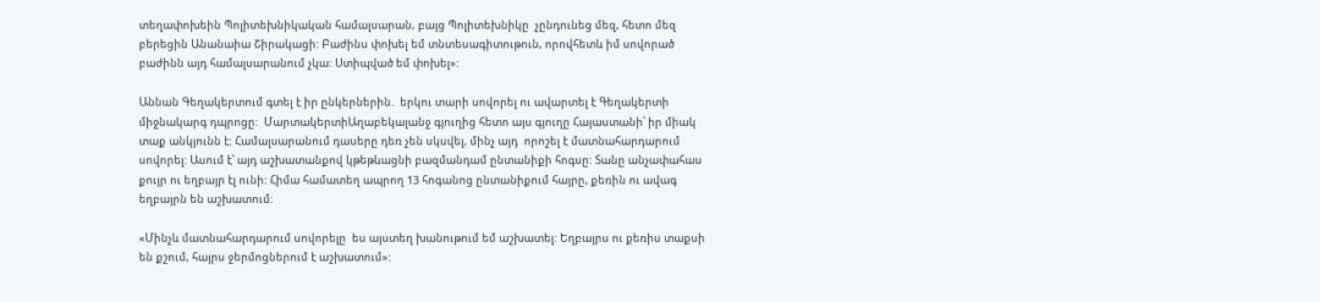տեղափոխեին Պոլիտեխնիկական համալսարան, բայց Պոլիտեխնիկը  չընդունեց մեզ, հետո մեզ  բերեցին Անանաիա Շիրակացի: Բաժինս փոխել եմ տնտեսագիտութուն, որովհետև իմ սովորած բաժինն այդ համալսարանում չկա: Ստիպված եմ փոխել»:

Աննան Գեղակերտում գտել է իր ընկերներին.  երկու տարի սովորել ու ավարտել է Գեղակերտի միջնակարգ դպրոցը:  ՄարտակերտիԱղաբեկալանջ գյուղից հետո այս գյուղը Հայաստանի՝ իր միակ տաք անկյունն է: Համալսարանում դասերը դեռ չեն սկսվել, մինչ այդ  որոշել է մատնահարդարում սովորել: Ասում է՝ այդ աշխատանքով կթեթևացնի բազմանդամ ընտանիքի հոգսը: Տանը անչափահաս քույր ու եղբայր էլ ունի: Հիմա համատեղ ապրող 13 հոգանոց ընտանիքում հայրը, քեռին ու ավագ եղբայրն են աշխատում:

«Մինչև մատնահարդարում սովորելը  ես այստեղ խանութում եմ աշխատել: Եղբայրս ու քեռիս տաքսի են քշում, հայրս ջերմոցներում է աշխատում»: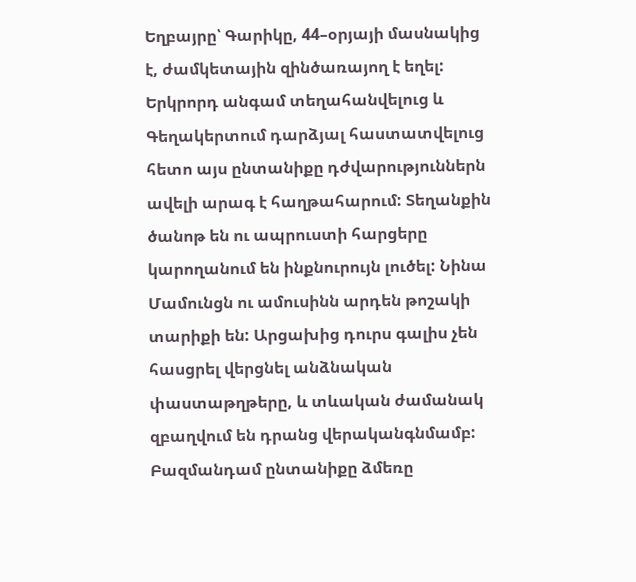Եղբայրը՝ Գարիկը, 44–օրյայի մասնակից է, ժամկետային զինծառայող է եղել:  Երկրորդ անգամ տեղահանվելուց և Գեղակերտում դարձյալ հաստատվելուց հետո այս ընտանիքը դժվարություններն ավելի արագ է հաղթահարում: Տեղանքին ծանոթ են ու ապրուստի հարցերը կարողանում են ինքնուրույն լուծել: Նինա Մամունցն ու ամուսինն արդեն թոշակի տարիքի են: Արցախից դուրս գալիս չեն հասցրել վերցնել անձնական փաստաթղթերը, և տևական ժամանակ զբաղվում են դրանց վերականգնմամբ: Բազմանդամ ընտանիքը ձմեռը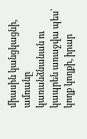միասին կանցկացնի, ամռանը կառանձնանան ու կապրեն առաջվա պես՝  կողք կողքի, իրար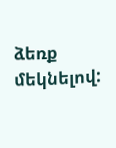ձեռք մեկնելով: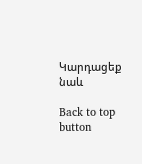Կարդացեք նաև

Back to top button